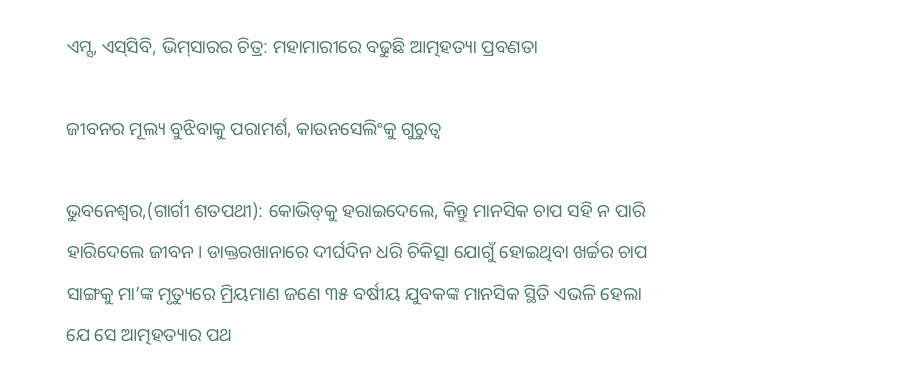ଏମ୍ସ, ଏସ୍‌ସିବି, ଭିମ୍‌ସାରର ଚିତ୍ର: ମହାମାରୀରେ ବଢୁଛି ଆତ୍ମହତ୍ୟା ପ୍ରବଣତା

ଜୀବନର ମୂଲ୍ୟ ବୁଝିବାକୁ ପରାମର୍ଶ, କାଉନସେଲିଂକୁ ଗୁରୁତ୍ବ

ଭୁବନେଶ୍ବର,(ଗାର୍ଗୀ ଶତପଥୀ): କୋଭିଡ୍‌କୁ ହରାଇଦେଲେ, କିନ୍ତୁ ମାନସିକ ଚାପ ସହି ନ ପାରି ହାରିଦେଲେ ଜୀବନ। ଡାକ୍ତରଖାନାରେ ଦୀର୍ଘଦିନ ଧରି ଚିକିତ୍ସା ଯୋଗୁଁ ହୋଇଥିବା ଖର୍ଚ୍ଚର ଚାପ ସାଙ୍ଗକୁ ମା’ଙ୍କ ମୃତ୍ୟୁରେ ମ୍ରିୟମାଣ ଜଣେ ୩୫ ବର୍ଷୀୟ ଯୁବକଙ୍କ ମାନସିକ ସ୍ଥିତି ଏଭଳି ହେଲା ଯେ ସେ ଆତ୍ମହତ୍ୟାର ପଥ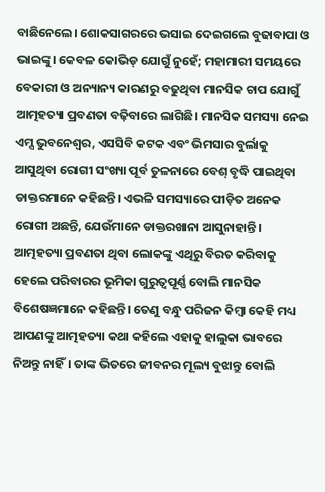ବାଛିନେଲେ। ଶୋକସାଗରରେ ଭସାଇ ଦେଇଗଲେ ବୁଢାବାପା ଓ ଭାଇଙ୍କୁ। କେବଳ କୋଭିଡ୍‌ ଯୋଗୁଁ ନୁହେଁ; ମହାମାରୀ ସମୟରେ ବେକାରୀ ଓ ଅନ୍ୟାନ୍ୟ କାରଣରୁ ବଢୁଥିବା ମାନସିକ ଚାପ ଯୋଗୁଁ ଆତ୍ମହତ୍ୟା ପ୍ରବଣତା ବଢ଼ିବାରେ ଲାଗିଛି। ମାନସିକ ସମସ୍ୟା ନେଇ ଏମ୍ସ ଭୁବନେଶ୍ବର, ଏସସିବି କଟକ ଏବଂ ଭିମସାର ବୁର୍ଲାକୁ ଆସୁଥିବା ରୋଗୀ ସଂଖ୍ୟା ପୂର୍ବ ତୁଳନାରେ ବେଶ୍ ବୃଦ୍ଧି ପାଇଥିବା ଡାକ୍ତରମାନେ କହିଛନ୍ତି। ଏଭଳି ସମସ୍ୟାରେ ପୀଡ଼ିତ ଅନେକ ରୋଗୀ ଅଛନ୍ତି, ଯେଉଁମାନେ ଡାକ୍ତରଖାନା ଆସୁନାହାନ୍ତି। ଆତ୍ମହତ୍ୟା ପ୍ରବଣତା ଥିବା ଲୋକଙ୍କୁ ଏଥିରୁ ବିରତ କରିବାକୁ ହେଲେ ପରିବାରର ଭୂମିକା ଗୁରୁତ୍ବପୂର୍ଣ୍ଣ ବୋଲି ମ‌ାନସିକ ବିଶେଷଜ୍ଞମାନେ କହିଛନ୍ତି। ତେଣୁ ବନ୍ଧୁ ପରିଜନ କିମ୍ବା କେହି ମଧ୍ୟ ଆପଣଙ୍କୁ ଆତ୍ମହତ୍ୟା କଥା କହିଲେ ଏହାକୁ ହାଲୁକା ଭାବରେ ନିଅନ୍ତୁ ନାହିଁ। ତାଙ୍କ ଭିତରେ ଜୀବନର ମୂଲ୍ୟ ବୁଝାନ୍ତୁ ବୋଲି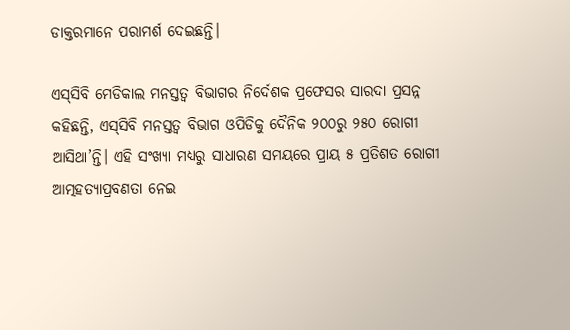ଡାକ୍ତରମାନେ ପରାମର୍ଶ ଦେଇଛନ୍ତି।

ଏସ୍‌ସିବି ମେଡିକାଲ ମନସ୍ତତ୍ବ ବିଭାଗର ନିର୍ଦେଶକ ପ୍ରଫେସର ସାରଦା ପ୍ରସନ୍ନ କହିଛନ୍ତି, ଏସ୍‌ସିବି ମନସ୍ତତ୍ବ ବିଭାଗ ଓପିଡିକୁ ଦୈନିକ ୨୦୦ରୁ ୨୫୦ ରୋଗୀ ଆସିଥା’ନ୍ତି। ଏହି ସଂଖ୍ୟା ମଧ୍ୟରୁ ସାଧାରଣ ସମୟରେ ପ୍ରାୟ ୫ ପ୍ରତିଶତ ରୋଗୀ ଆତ୍ମହତ୍ୟାପ୍ରବଣତା ନେଇ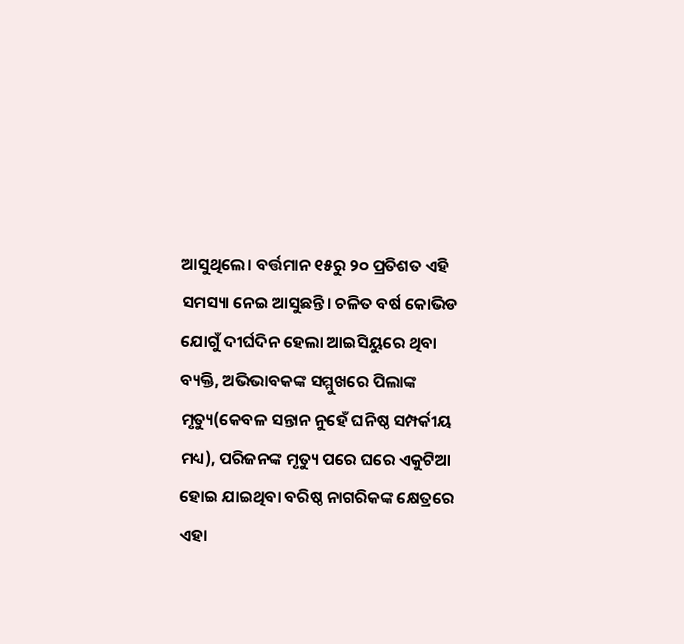ଆସୁଥିଲେ। ବର୍ତ୍ତମାନ ୧୫ରୁ ୨୦ ପ୍ରତିଶତ ଏହି ସମସ୍ୟା ନେଇ ଆସୁଛନ୍ତି। ଚଳିତ ବର୍ଷ କୋଭିଡ ଯୋଗୁଁ ଦୀର୍ଘଦିନ ହେଲା ଆଇସିୟୁରେ ଥିବା ବ୍ୟକ୍ତି, ଅଭିଭାବକଙ୍କ ସମ୍ମୁଖରେ ପିଲାଙ୍କ ମୃତ୍ୟୁ(କେବଳ ସନ୍ତାନ ନୁହେଁ ଘନିଷ୍ଠ ସମ୍ପର୍କୀୟ ମଧ୍ୟ), ପରିଜନଙ୍କ ମୃତ୍ୟୁ ପରେ ଘରେ ଏକୁଟିଆ ହୋଇ ଯାଇଥିବା ବରିଷ୍ଠ ନାଗରିକଙ୍କ ‌କ୍ଷେତ୍ରରେ ଏହା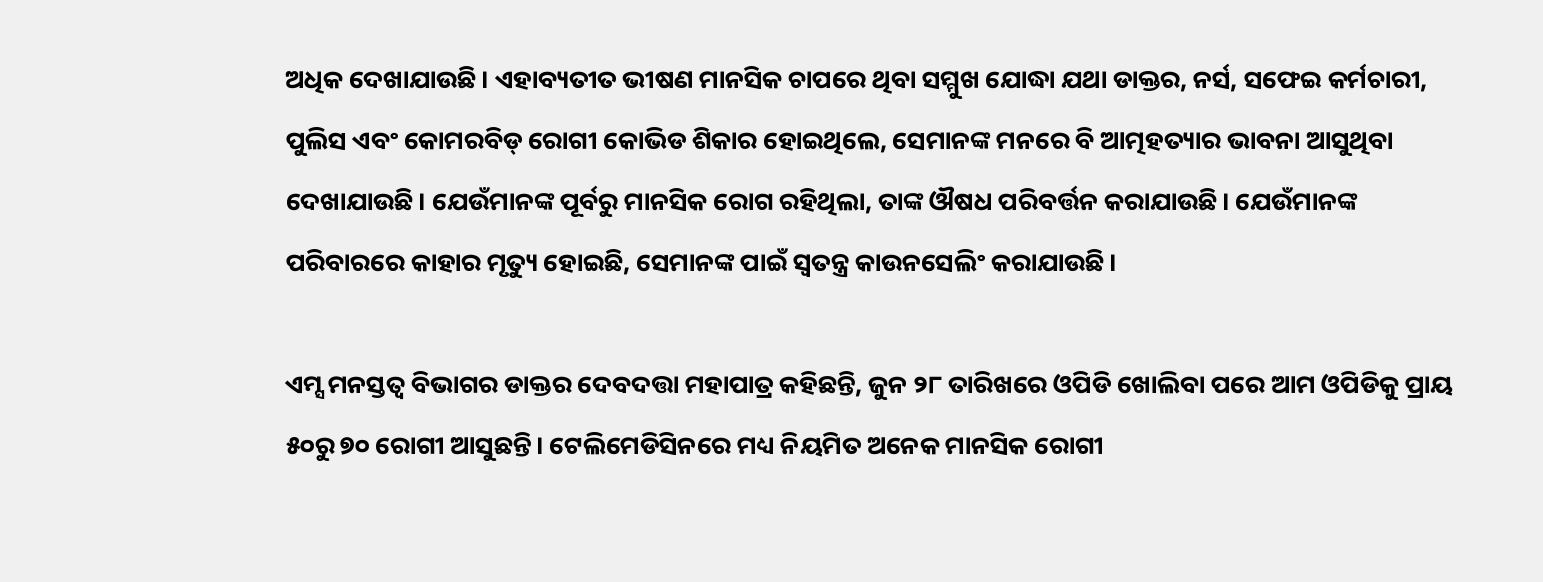ଅଧିକ ଦେଖାଯାଉଛି। ଏହାବ୍ୟତୀତ ଭୀଷଣ ମାନସିକ ଚାପରେ ଥିବା ସମ୍ମୁଖ ଯୋଦ୍ଧା ଯଥା ଡାକ୍ତର, ନର୍ସ, ସଫେଇ କର୍ମଚାରୀ, ପୁଲିସ ଏବଂ କୋମରବିଡ୍‌ ରୋଗୀ କୋଭିଡ ଶିକାର ହୋଇଥିଲେ, ସେମାନଙ୍କ ମନରେ ବି ଆତ୍ମହତ୍ୟାର ଭାବନା ଆସୁଥିବା ଦେଖାଯାଉଛି। ଯେଉଁମାନଙ୍କ ପୂର୍ବରୁ ମାନସିକ ରୋଗ ରହିଥିଲା, ତାଙ୍କ ଔଷଧ ପରିବର୍ତ୍ତନ କରାଯାଉଛି। ଯେଉଁମାନଙ୍କ ପରିବାରରେ କାହାର ମୃତ୍ୟୁ ହୋଇଛି, ସେମାନଙ୍କ ପାଇଁ ସ୍ବତନ୍ତ୍ର କାଉନସେଲିଂ କରାଯାଉଛି।

ଏମ୍ସ ମନସ୍ତତ୍ବ ବିଭାଗର ଡାକ୍ତର ଦେବଦତ୍ତା ମହାପାତ୍ର କହିଛନ୍ତି, ଜୁନ ୨୮ ତାରିଖରେ ଓପିଡି ଖୋଲିବା ପରେ ଆ‌ମ ଓପିଡିକୁ ପ୍ରାୟ ୫୦ରୁ ୭୦ ରୋଗୀ ଆସୁଛନ୍ତି। ଟେଲିମେଡିସିନରେ ମଧ୍ୟ ନିୟମିତ ଅନେକ ମାନସିକ ରୋଗୀ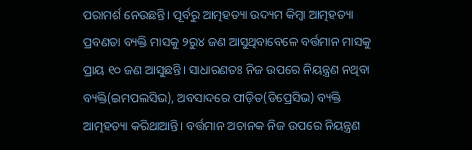ପରାମର୍ଶ ନେଉଛନ୍ତି। ପୂର୍ବରୁ ଆତ୍ମହତ୍ୟା ଉଦ୍ୟମ କିମ୍ବା ଆତ୍ମହତ୍ୟା ପ୍ରବଣତା ବ୍ୟକ୍ତି ମାସକୁ ୨ରୁ୪ ଜଣ ଆସୁଥିବାବେଳେ ବର୍ତ୍ତମାନ ମାସକୁ ପ୍ରାୟ ୧୦ ଜଣ ଆସୁଛନ୍ତି। ସାଧାରଣତଃ ନିଜ ଉପରେ ନିୟନ୍ତ୍ରଣ ନଥିବା ବ୍ୟକ୍ତି(ଇମପଲସିଭ), ଅବସାଦରେ ପୀଡ଼ିତ(ଡିପ୍ରେସିଭ) ବ୍ୟକ୍ତି ଆତ୍ମହତ୍ୟା କରିଥାଆନ୍ତି। ବର୍ତ୍ତମାନ ଅଚାନକ ନିଜ ଉପରେ ନିୟନ୍ତ୍ରଣ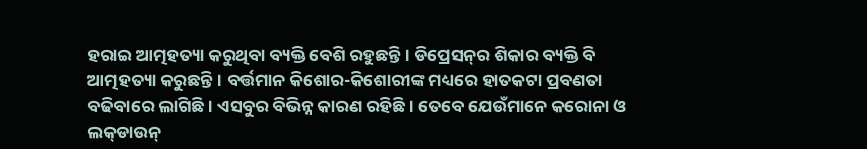ହରାଇ ଆତ୍ମହତ୍ୟା କରୁଥିବା ବ୍ୟକ୍ତି ବେଶି ରହୁଛନ୍ତି। ଡିପ୍ରେସନ୍‌ର ଶିକାର ବ୍ୟକ୍ତି ବି ଆତ୍ମହତ୍ୟା କରୁଛନ୍ତି। ବର୍ତ୍ତମାନ କିଶୋର-କିଶୋରୀଙ୍କ ମଧ୍ୟରେ ହାତକଟା ପ୍ରବଣତା ବଢିବାରେ ଲାଗିଛି। ଏସବୁର ବିଭିନ୍ନ କାରଣ ରହିଛି। ତେବେ ଯେଉଁମ‌ାନେ କରୋନା ଓ ଲକ୍‌ଡାଉନ୍‌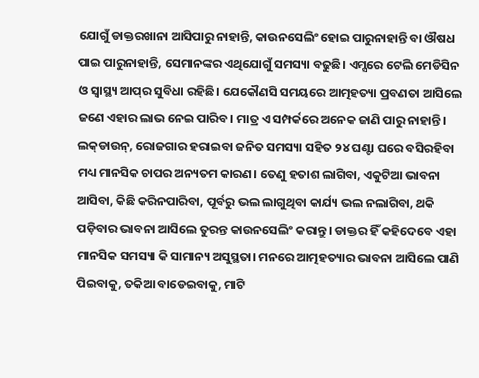ଯୋଗୁଁ ଡାକ୍ତରଖାନା ଆସିପାରୁ ନାହାନ୍ତି, କାଉନସେଲିଂ ହୋଇ ପାରୁନାହାନ୍ତି ବା ଔଷଧ ପାଇ ପାରୁନାହାନ୍ତି, ସେମାନଙ୍କର ଏଥିଯୋଗୁଁ ସମସ୍ୟା ବଢୁଛି। ଏମ୍ସରେ ଟେଲି ମେଡିସିନ ଓ ସ୍ବାସ୍ଥ୍ୟ ଆପ୍‌ର ସୁବିଧା ରହିଛି। ଯେକୌଣସି ସମୟରେ ଆତ୍ମହତ୍ୟା ପ୍ରବଣତା ଆସିଲେ ଜଣେ ଏହାର ଲାଭ ନେଇ ପାରିବ। ମାତ୍ର ଏ ସମ୍ପର୍କରେ ଅନେକ ଜାଣି ପାରୁ ନାହାନ୍ତି। ଲକ୍‌ଡାଉନ୍‌, ରୋଜଗାର ହରାଇବା ଜନିତ ସମସ୍ୟା ସହିତ ୨୪ ଘଣ୍ଟା ଘରେ ବସିରହିବା ମଧ୍ୟ ମାନସିକ ଚାପର ଅନ୍ୟତମ କାରଣ। ତେଣୁ ହତାଶ ଲାଗିବା, ଏକୁଟିଆ ଭାବନା ଆସିବା, କିଛି କରିନପାରିବା, ପୂର୍ବରୁ ଭଲ ଲାଗୁଥିବା କାର୍ଯ୍ୟ ଭଲ ନଲାଗିବା, ଥକି ପଡ଼ିବାର ଭାବନା ଆସିଲେ ତୁରନ୍ତ କାଉନସେଲିଂ କରାନ୍ତୁ। ଡାକ୍ତର ହିଁ କହିଦେବେ ଏହା ମାନସିକ ସମସ୍ୟା କି ସାମାନ୍ୟ ଅସୁସ୍ଥତା। ମନରେ ଆତ୍ମହତ୍ୟାର ଭାବନା ଆସିଲେ ପାଣି ପିଇବାକୁ, ତକିଆ ବାଡେଇବାକୁ, ମାଟି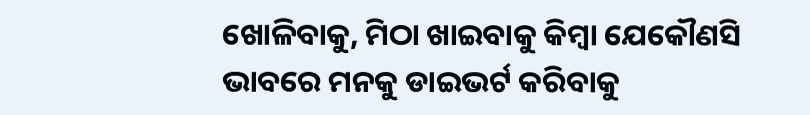ଖୋଳିବାକୁ, ମିଠା ଖାଇବାକୁ କିମ୍ବା ଯେକୌଣସି ଭାବରେ ମନକୁ ଡାଇଭର୍ଟ କରିବାକୁ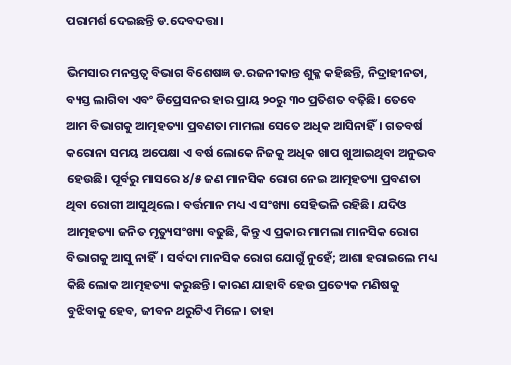ପରାମର୍ଶ ଦେଇଛନ୍ତି ଡ.ଦେବଦତ୍ତା।

ଭିମସାର ମନସ୍ତତ୍ବ ବିଭାଗ ବିଶେଷଜ୍ଞ ଡ.ରଜନୀକାନ୍ତ ଶୁକ୍ଳ କହିଛନ୍ତି, ନିଦ୍ରାହୀନତା, ବ୍ୟସ୍ତ ଲାଗିବା ଏବଂ ଡିପ୍ରେସନର ହାର ପ୍ରାୟ ୨୦ରୁ ୩୦ ପ୍ରତିଶତ ବଢ଼ିଛି। ତେବେ ଆମ ବିଭାଗକୁ ଆତ୍ମହତ୍ୟା ପ୍ରବଣତା ମାମଲା ସେତେ ଅଧିକ ଆସିନାହିଁ। ଗତବର୍ଷ କରୋନା ସମୟ ଅପେକ୍ଷା ଏ ବର୍ଷ ଲୋକେ ନିଜକୁ ଅଧିକ ଖାପ ଖୁଆଇଥିବା ଅନୁଭବ ହେଉଛି। ପୂର୍ବରୁ ମାସରେ ୪/୫ ଜଣ ମାନସିକ ରୋଗ ନେଇ ଆତ୍ମହତ୍ୟା ପ୍ରବଣତା ଥିବା ରୋଗୀ ଆସୁଥିଲେ। ବର୍ତ୍ତମାନ ମଧ୍ୟ ଏ ସଂଖ୍ୟା ସେହିଭଳି ରହିଛି। ଯଦିଓ ଆତ୍ମହତ୍ୟା ଜନିତ ମୃତ୍ୟୁସଂଖ୍ୟା ବଢୁଛି, କିନ୍ତୁ ଏ ପ୍ରକାର ମାମଲା ମାନସିକ ରୋଗ ବିଭାଗକୁ ଆସୁ ନାହିଁ। ସର୍ବଦା ମାନସିକ ରୋଗ ଯୋଗୁଁ ନୁହେଁ; ଆଶା ହରାଇଲେ ମଧ୍ୟ କିଛି ଲୋକ ଆତ୍ମହତ୍ୟା କରୁଛନ୍ତି। କାରଣ ଯାହାବି ହେଉ ପ୍ରତ୍ୟେକ ମଣିଷକୁ ବୁଝିବାକୁ ହେବ, ଜୀବନ ଥରୁଟିଏ ମିଳେ। ତାହା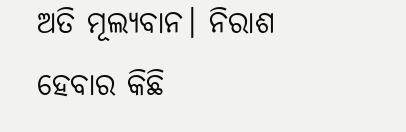ଅତି ମୂଲ୍ୟବାନ। ନିରାଶ ହେବାର କିଛି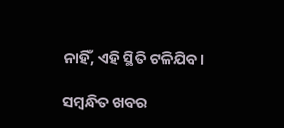ନାହିଁ, ଏହି ସ୍ଥିତି ଟଳିଯିବ।

ସମ୍ବନ୍ଧିତ ଖବର